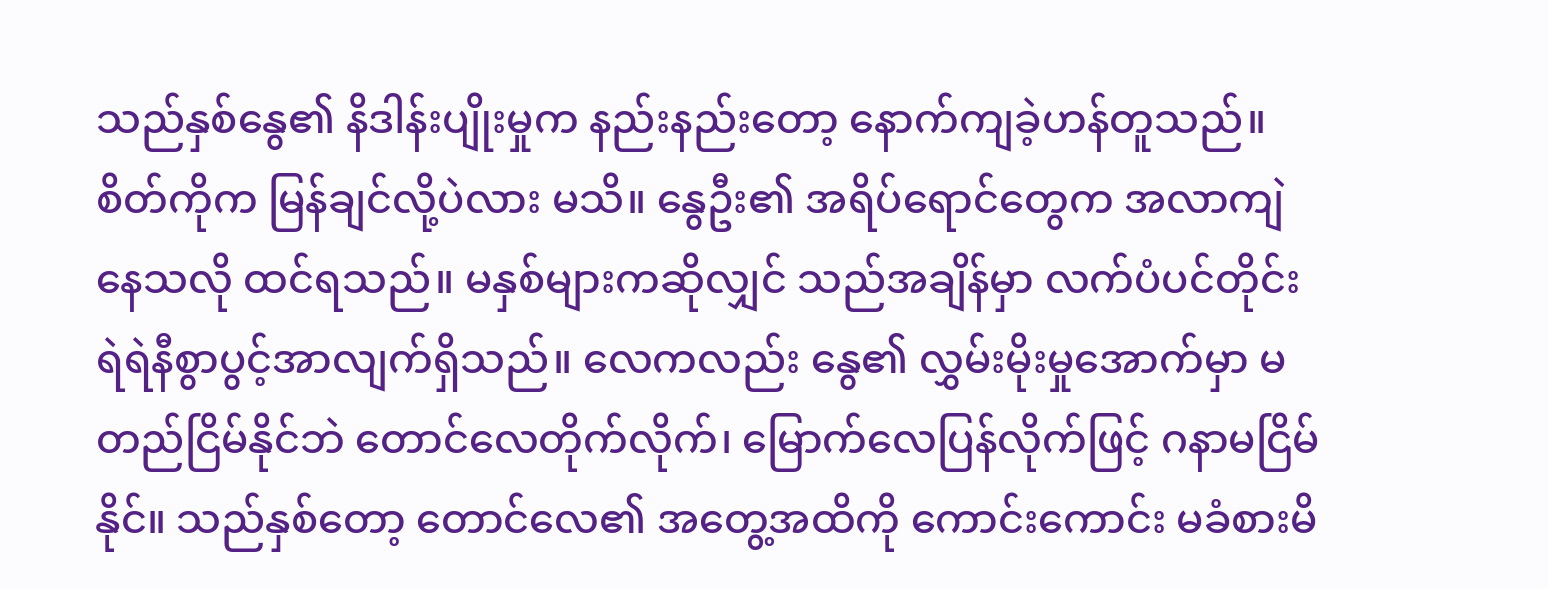သည်နှစ်နွေ၏ နိဒါန်းပျိုးမှုက နည်းနည်းတော့ နောက်ကျခဲ့ဟန်တူသည်။ စိတ်ကိုက မြန်ချင်လို့ပဲလား မသိ။ နွေဦး၏ အရိပ်ရောင်တွေက အလာကျဲနေသလို ထင်ရသည်။ မနှစ်များကဆိုလျှင် သည်အချိန်မှာ လက်ပံပင်တိုင်း ရဲရဲနီစွာပွင့်အာလျက်ရှိသည်။ လေကလည်း နွေ၏ လွှမ်းမိုးမှုအောက်မှာ မတည်ငြိမ်နိုင်ဘဲ တောင်လေတိုက်လိုက်၊ မြောက်လေပြန်လိုက်ဖြင့် ဂနာမငြိမ်နိုင်။ သည်နှစ်တော့ တောင်လေ၏ အတွေ့အထိကို ကောင်းကောင်း မခံစားမိ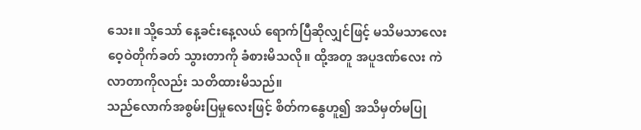သေး။ သို့သော် နေ့ခင်းနေ့လယ် ရောက်ပြီဆိုလျှင်ဖြင့် မသိမသာလေး ဝေ့ဝဲတိုက်ခတ် သွားတာကို ခံစားမိသလို။ ထို့အတူ အပူဒဏ်လေး ကဲလာတာကိုလည်း သတိထားမိသည်။
သည်လောက်အစွမ်းပြမှုလေးဖြင့် စိတ်ကနွေဟူ၍ အသိမှတ်မပြု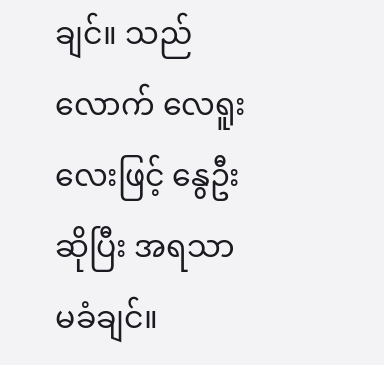ချင်။ သည်လောက် လေရူးလေးဖြင့် နွေဦးဆိုပြီး အရသာမခံချင်။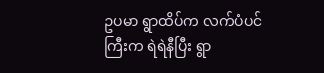ဥပမာ ရွာထိပ်က လက်ပံပင်ကြီးက ရဲရဲနီပြီး ရွာ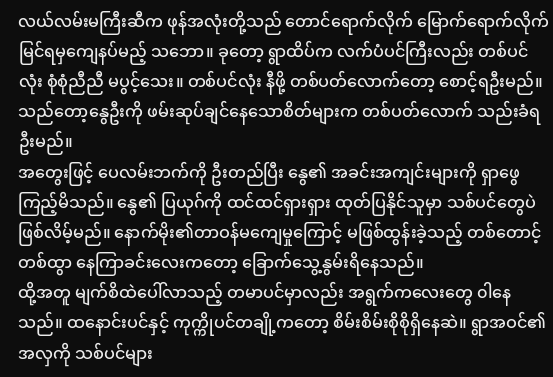လယ်လမ်းမကြီးဆီက ဖုန်အလုံးတို့သည် တောင်ရောက်လိုက် မြောက်ရောက်လိုက် မြင်ရမှကျေနပ်မည့် သဘော။ ခုတော့ ရွာထိပ်က လက်ပံပင်ကြီးလည်း တစ်ပင်လုံး စုံစုံညီညီ မပွင့်သေး။ တစ်ပင်လုံး နီဖို့ တစ်ပတ်လောက်တော့ စောင့်ရဦးမည်။ သည်တော့နွေဦးကို ဖမ်းဆုပ်ချင်နေသောစိတ်များက တစ်ပတ်လောက် သည်းခံရဦးမည်။
အတွေးဖြင့် ပေလမ်းဘက်ကို ဦးတည်ပြီး နွေ၏ အခင်းအကျင်းများကို ရှာဖွေကြည့်မိသည်။ နွေ၏ ပြယုဂ်ကို ထင်ထင်ရှားရှား ထုတ်ပြနိုင်သူမှာ သစ်ပင်တွေပဲ ဖြစ်လိမ့်မည်။ နောက်မိုး၏တာဝန်မကျေမှုကြောင့် မဖြစ်ထွန်းခဲ့သည့် တစ်တောင့်တစ်ထွာ နေကြာခင်းလေးကတော့ ခြောက်သွေ့နွမ်းရိနေသည်။
ထို့အတူ မျက်စိထဲပေါ်လာသည့် တမာပင်မှာလည်း အရွက်ကလေးတွေ ၀ါနေသည်။ ထနောင်းပင်နှင့် ကုက္ကိုပင်တချို့ကတော့ စိမ်းစိမ်းစိုစိုရှိနေဆဲ။ ရွာအဝင်၏အလှကို သစ်ပင်များ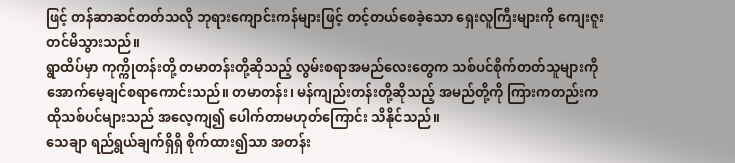ဖြင့် တန်ဆာဆင်တတ်သလို ဘုရားကျောင်းကန်များဖြင့် တင့်တယ်စေခဲ့သော ရှေးလူကြီးများကို ကျေးဇူးတင်မိသွားသည်။
ရွာထိပ်မှာ ကုက္ကိုတန်းတို့ တမာတန်းတို့ဆိုသည့် လွမ်းစရာအမည်လေးတွေက သစ်ပင်စိုက်တတ်သူများကို အောက်မေ့ချင်စရာကောင်းသည်။ တမာတန်း၊ မန်ကျည်းတန်းတို့ဆိုသည့် အမည်တို့ကို ကြားကတည်းက ထိုသစ်ပင်များသည် အလေ့ကျ၍ ပေါက်တာမဟုတ်ကြောင်း သိနိုင်သည်။
သေချာ ရည်ရွယ်ချက်ရှိရှိ စိုက်ထား၍သာ အတန်း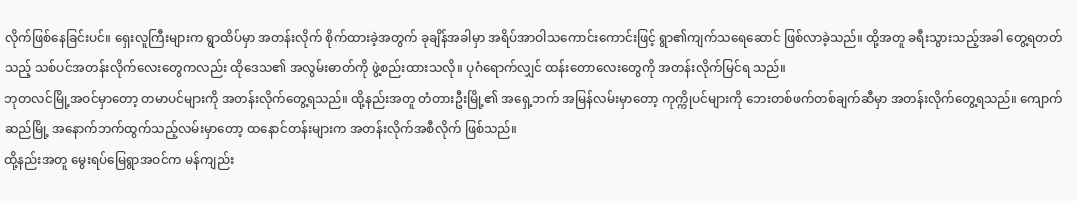လိုက်ဖြစ်နေခြင်းပင်။ ရှေးလူကြီးများက ရွာထိပ်မှာ အတန်းလိုက် စိုက်ထားခဲ့အတွက် ခုချိန်အခါမှာ အရိပ်အာဝါသကောင်းကောင်းဖြင့် ရွာ၏ကျက်သရေဆောင် ဖြစ်လာခဲ့သည်။ ထို့အတူ ခရီးသွားသည့်အခါ တွေ့ရတတ်သည့် သစ်ပင်အတန်းလိုက်လေးတွေကလည်း ထိုဒေသ၏ အလွမ်းဓာတ်ကို ဖွဲ့စည်းထားသလို။ ပုဂံရောက်လျှင် ထန်းတောလေးတွေကို အတန်းလိုက်မြင်ရ သည်။
ဘုတလင်မြို့အဝင်မှာတော့ တမာပင်များကို အတန်းလိုက်တွေ့ရသည်။ ထို့နည်းအတူ တံတားဦးမြို့၏ အရှေ့ဘက် အမြန်လမ်းမှာတော့ ကုက္ကိုပင်များကို ဘေးတစ်ဖက်တစ်ချက်ဆီမှာ အတန်းလိုက်တွေ့ရသည်။ ကျောက်ဆည်မြို့ အနောက်ဘက်ထွက်သည့်လမ်းမှာတော့ ထနောင်တန်းများက အတန်းလိုက်အစီလိုက် ဖြစ်သည်။
ထို့နည်းအတူ မွေးရပ်မြေရွာအဝင်က မန်ကျည်း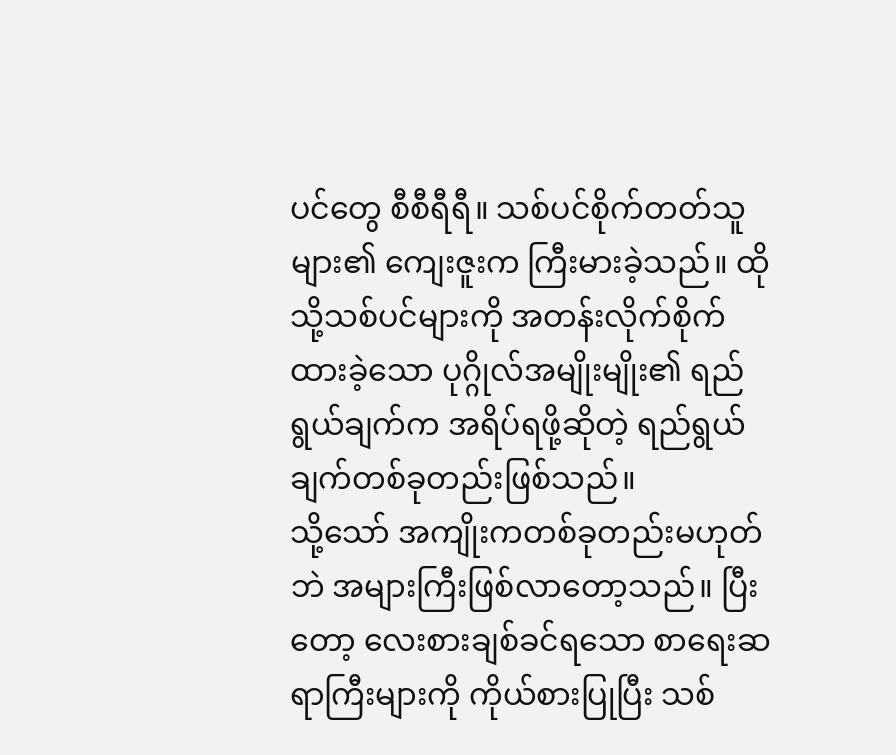ပင်တွေ စီစီရီရီ။ သစ်ပင်စိုက်တတ်သူများ၏ ကျေးဇူးက ကြီးမားခဲ့သည်။ ထိုသို့သစ်ပင်များကို အတန်းလိုက်စိုက်ထားခဲ့သော ပုဂ္ဂိုလ်အမျိုးမျိုး၏ ရည်ရွယ်ချက်က အရိပ်ရဖို့ဆိုတဲ့ ရည်ရွယ်ချက်တစ်ခုတည်းဖြစ်သည်။
သို့သော် အကျိုးကတစ်ခုတည်းမဟုတ်ဘဲ အများကြီးဖြစ်လာတော့သည်။ ပြီးတော့ လေးစားချစ်ခင်ရသော စာရေးဆရာကြီးများကို ကိုယ်စားပြုပြီး သစ်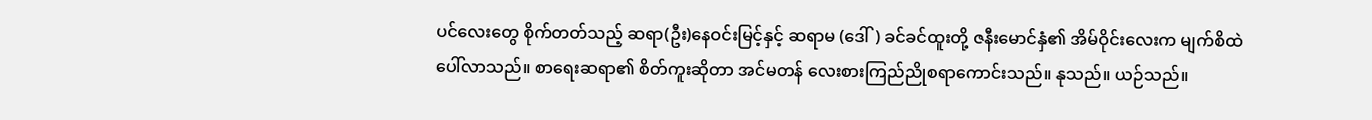ပင်လေးတွေ စိုက်တတ်သည့် ဆရာ(ဦး)နေဝင်းမြင့်နှင့် ဆရာမ (ဒေါ်) ခင်ခင်ထူးတို့ ဇနီးမောင်နှံ၏ အိမ်ဝိုင်းလေးက မျက်စိထဲပေါ်လာသည်။ စာရေးဆရာ၏ စိတ်ကူးဆိုတာ အင်မတန် လေးစားကြည်ညိုစရာကောင်းသည်။ နုသည်။ ယဉ်သည်။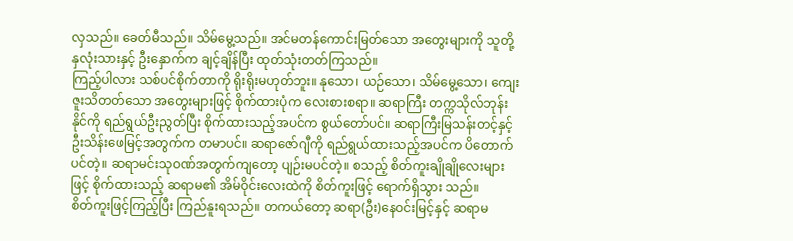လှသည်။ ခေတ်မီသည်။ သိမ်မွေ့သည်။ အင်မတန်ကောင်းမြတ်သော အတွေးများကို သူတို့နှလုံးသားနှင့် ဦးနှောက်က ချင့်ချိန်ပြီး ထုတ်သုံးတတ်ကြသည်။
ကြည့်ပါလား သစ်ပင်စိုက်တာကို ရိုးရိုးမဟုတ်ဘူး။ နုသော၊ ယဉ်သော၊ သိမ်မွေ့သော၊ ကျေးဇူးသိတတ်သော အတွေးများဖြင့် စိုက်ထားပုံက လေးစားစရာ။ ဆရာကြီး တက္ကသိုလ်ဘုန်းနိုင်ကို ရည်ရွယ်ဦးညွတ်ပြီး စိုက်ထားသည့်အပင်က စွယ်တော်ပင်။ ဆရာကြီးမြသန်းတင့်နှင့် ဦးသိန်းဖေမြင့်အတွက်က တမာပင်။ ဆရာဇော်ဂျီကို ရည်ရွယ်ထားသည့်အပင်က ပိတောက်ပင်တဲ့။ ဆရာမင်းသုဝဏ်အတွက်ကျတော့ ပျဉ်းမပင်တဲ့။ စသည့် စိတ်ကူးချိုချိုလေးများဖြင့် စိုက်ထားသည့် ဆရာမ၏ အိမ်ဝိုင်းလေးထဲကို စိတ်ကူးဖြင့် ရောက်ရှိသွား သည်။
စိတ်ကူးဖြင့်ကြည့်ပြီး ကြည်နူးရသည်။ တကယ်တော့ ဆရာ(ဦး)နေဝင်းမြင့်နှင့် ဆရာမ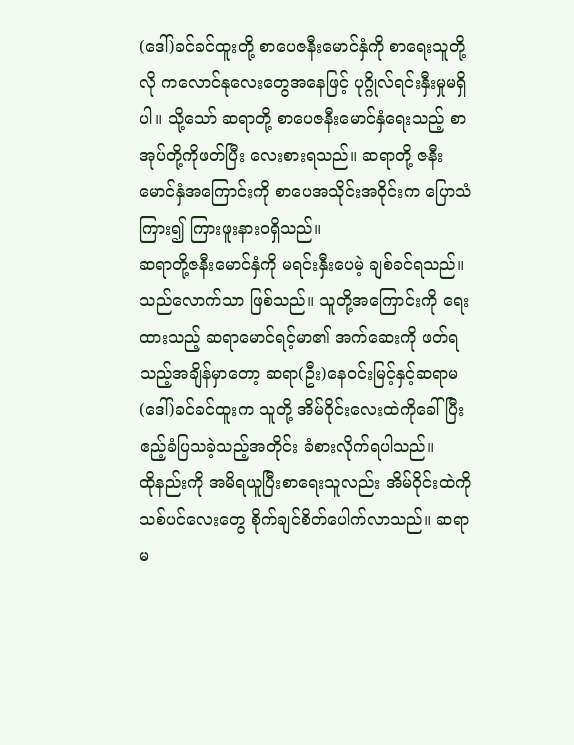(ဒေါ်)ခင်ခင်ထူးတို့ စာပေဇနီးမောင်နှံကို စာရေးသူတို့လို ကလောင်နုလေးတွေအနေဖြင့် ပုဂ္ဂိုလ်ရင်းနှီးမှုမရှိပါ။ သို့သော် ဆရာတို့ စာပေဇနီးမောင်နှံရေးသည့် စာအုပ်တို့ကိုဖတ်ပြီး လေးစားရသည်။ ဆရာတို့ ဇနီးမောင်နှံအကြောင်းကို စာပေအသိုင်းအဝိုင်းက ပြောသံကြား၍ ကြားဖူးနားဝရှိသည်။
ဆရာတို့ဇနီးမောင်နှံကို မရင်းနှီးပေမဲ့ ချစ်ခင်ရသည်။ သည်လောက်သာ ဖြစ်သည်။ သူတို့အကြောင်းကို ရေးထားသည့် ဆရာမောင်ရင့်မာ၏ အက်ဆေးကို ဖတ်ရသည့်အချိန်မှာတော့ ဆရာ(ဦး)နေဝင်းမြင့်နှင့်ဆရာမ (ဒေါ်)ခင်ခင်ထူးက သူတို့ အိမ်ဝိုင်းလေးထဲကိုခေါ်ပြီး ဧည့်ခံပြသခဲ့သည့်အတိုင်း ခံစားလိုက်ရပါသည်။
ထိုနည်းကို အမိရယူပြီးစာရေးသူလည်း အိမ်ဝိုင်းထဲကို သစ်ပင်လေးတွေ စိုက်ချင်စိတ်ပေါက်လာသည်။ ဆရာမ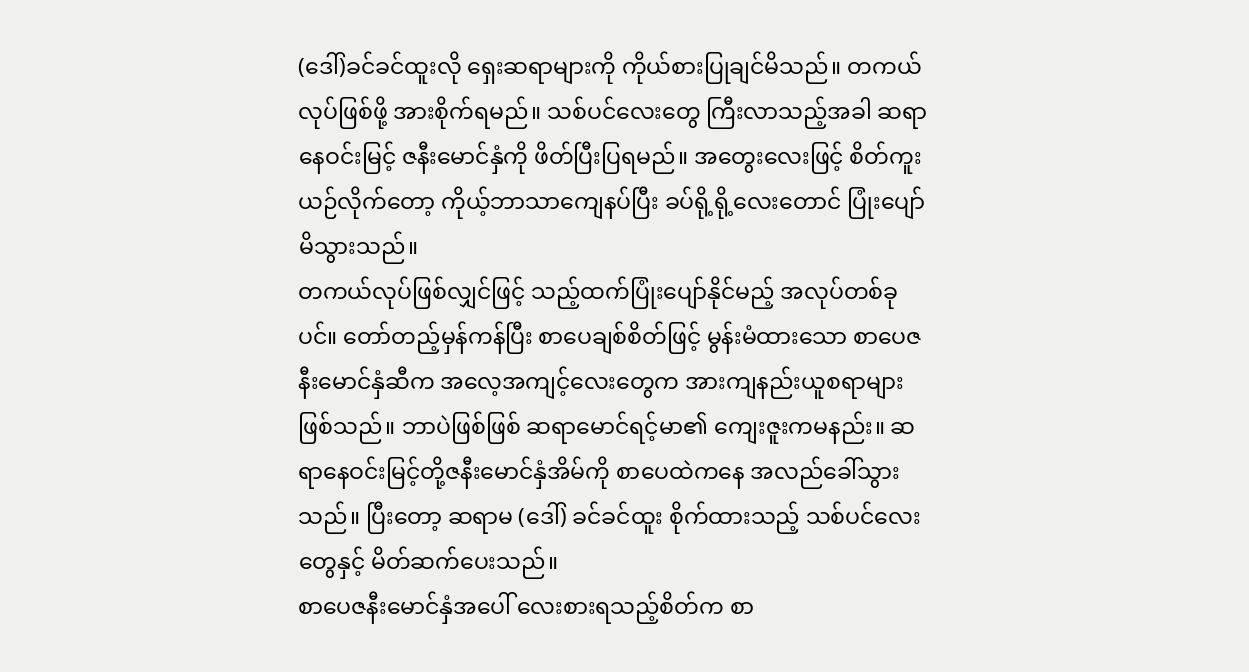(ဒေါ်)ခင်ခင်ထူးလို ရှေးဆရာများကို ကိုယ်စားပြုချင်မိသည်။ တကယ်လုပ်ဖြစ်ဖို့ အားစိုက်ရမည်။ သစ်ပင်လေးတွေ ကြီးလာသည့်အခါ ဆရာနေဝင်းမြင့် ဇနီးမောင်နှံကို ဖိတ်ပြီးပြရမည်။ အတွေးလေးဖြင့် စိတ်ကူးယဉ်လိုက်တော့ ကိုယ့်ဘာသာကျေနပ်ပြီး ခပ်ရို့ရို့လေးတောင် ပြုံးပျော်မိသွားသည်။
တကယ်လုပ်ဖြစ်လျှင်ဖြင့် သည့်ထက်ပြုံးပျော်နိုင်မည့် အလုပ်တစ်ခုပင်။ တော်တည့်မှန်ကန်ပြီး စာပေချစ်စိတ်ဖြင့် မွန်းမံထားသော စာပေဇနီးမောင်နှံဆီက အလေ့အကျင့်လေးတွေက အားကျနည်းယူစရာများ ဖြစ်သည်။ ဘာပဲဖြစ်ဖြစ် ဆရာမောင်ရင့်မာ၏ ကျေးဇူးကမနည်း။ ဆရာနေဝင်းမြင့်တို့ဇနီးမောင်နှံအိမ်ကို စာပေထဲကနေ အလည်ခေါ်သွားသည်။ ပြီးတော့ ဆရာမ (ဒေါ်) ခင်ခင်ထူး စိုက်ထားသည့် သစ်ပင်လေးတွေနှင့် မိတ်ဆက်ပေးသည်။
စာပေဇနီးမောင်နှံအပေါ် လေးစားရသည့်စိတ်က စာ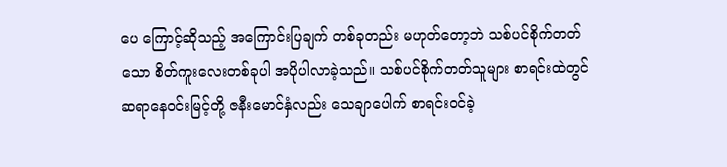ပေ ကြောင့်ဆိုသည့် အကြောင်းပြချက် တစ်ခုတည်း မဟုတ်တော့ဘဲ သစ်ပင်စိုက်တတ်သော စိတ်ကူးလေးတစ်ခုပါ အပိုပါလာခဲ့သည်။ သစ်ပင်စိုက်တတ်သူများ စာရင်းထဲတွင် ဆရာနေဝင်းမြင့်တို့ ဇနီးမောင်နှံလည်း သေချာပေါက် စာရင်းဝင်ခဲ့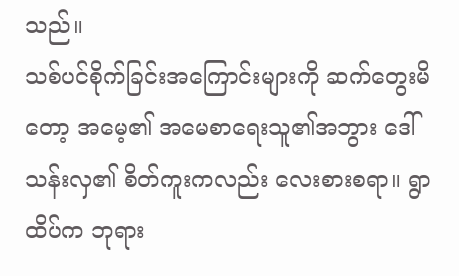သည်။
သစ်ပင်စိုက်ခြင်းအကြောင်းများကို ဆက်တွေးမိတော့ အမေ့၏ အမေစာရေးသူ၏အဘွား ဒေါ်သန်းလှ၏ စိတ်ကူးကလည်း လေးစားစရာ။ ရွာထိပ်က ဘုရား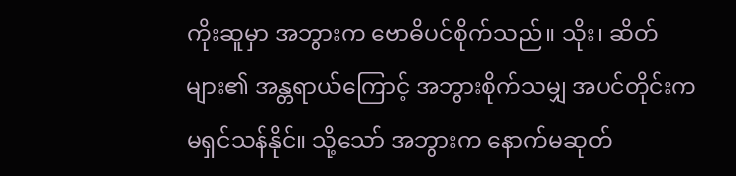ကိုးဆူမှာ အဘွားက ဗောဓိပင်စိုက်သည်။ သိုး၊ ဆိတ်များ၏ အန္တရာယ်ကြောင့် အဘွားစိုက်သမျှ အပင်တိုင်းက မရှင်သန်နိုင်။ သို့သော် အဘွားက နောက်မဆုတ်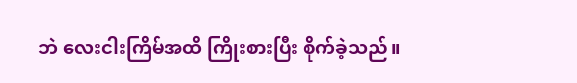ဘဲ လေးငါးကြိမ်အထိ ကြိုးစားပြီး စိုက်ခဲ့သည်။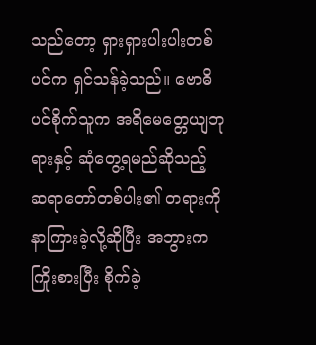သည်တော့ ရှားရှားပါးပါးတစ်ပင်က ရှင်သန်ခဲ့သည်။ ဗောဓိပင်စိုက်သူက အရိမေတ္တေယျဘုရားနှင့် ဆုံတွေ့ရမည်ဆိုသည့် ဆရာတော်တစ်ပါး၏ တရားကိုနာကြားခဲ့လို့ဆိုပြီး အဘွားကကြိုးစားပြီး စိုက်ခဲ့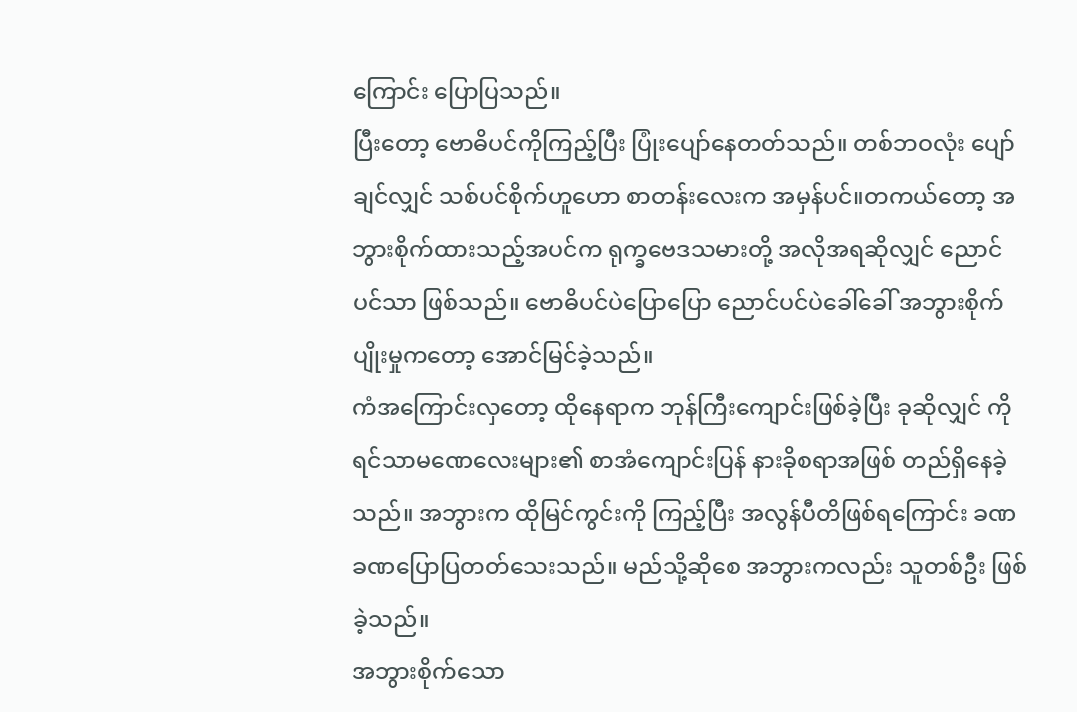ကြောင်း ပြောပြသည်။
ပြီးတော့ ဗောဓိပင်ကိုကြည့်ပြီး ပြုံးပျော်နေတတ်သည်။ တစ်ဘဝလုံး ပျော်ချင်လျှင် သစ်ပင်စိုက်ဟူဟော စာတန်းလေးက အမှန်ပင်။တကယ်တော့ အဘွားစိုက်ထားသည့်အပင်က ရုက္ခဗေဒသမားတို့ အလိုအရဆိုလျှင် ညောင်ပင်သာ ဖြစ်သည်။ ဗောဓိပင်ပဲပြောပြော ညောင်ပင်ပဲခေါ်ခေါ် အဘွားစိုက်ပျိုးမှုကတော့ အောင်မြင်ခဲ့သည်။
ကံအကြောင်းလှတော့ ထိုနေရာက ဘုန်ကြီးကျောင်းဖြစ်ခဲ့ပြီး ခုဆိုလျှင် ကိုရင်သာမဏေလေးများ၏ စာအံကျောင်းပြန် နားခိုစရာအဖြစ် တည်ရှိနေခဲ့သည်။ အဘွားက ထိုမြင်ကွင်းကို ကြည့်ပြီး အလွန်ပီတိဖြစ်ရကြောင်း ခဏခဏပြောပြတတ်သေးသည်။ မည်သို့ဆိုစေ အဘွားကလည်း သူတစ်ဦး ဖြစ်ခဲ့သည်။
အဘွားစိုက်သော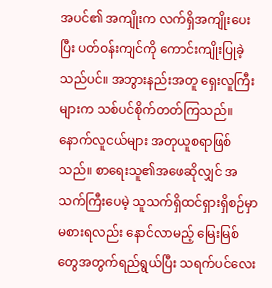အပင်၏ အကျိုးက လက်ရှိအကျိုးပေးပြီး ပတ်ဝန်းကျင်ကို ကောင်းကျိုးပြုခဲ့သည်ပင်။ အဘွားနည်းအတူ ရှေးလူကြီးများက သစ်ပင်စိုက်တတ်ကြသည်။ နောက်လူငယ်များ အတုယူစရာဖြစ်သည်။ စာရေးသူ၏အဖေဆိုလျှင် အသက်ကြီးပေမဲ့ သူသက်ရှိထင်ရှားရှိစဉ်မှာ မစားရလည်း နောင်လာမည့် မြေးမြစ်တွေအတွက်ရည်ရွယ်ပြီး သရက်ပင်လေး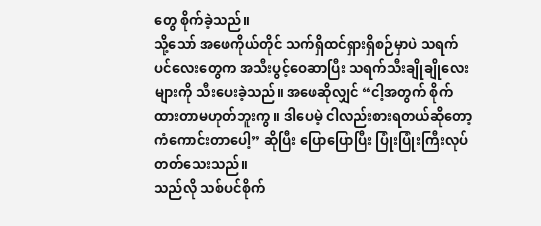တွေ စိုက်ခဲ့သည်။
သို့သော် အဖေကိုယ်တိုင် သက်ရှိထင်ရှားရှိစဉ်မှာပဲ သရက်ပင်လေးတွေက အသီးပွင့်ဝေဆာပြီး သရက်သီးချိုချိုလေးများကို သီးပေးခဲ့သည်။ အဖေဆိုလျှင် “ငါ့အတွက် စိုက်ထားတာမဟုတ်ဘူးကွ။ ဒါပေမဲ့ ငါလည်းစားရတယ်ဆိုတော့ ကံကောင်းတာပေါ့” ဆိုပြီး ပြောပြောပြီး ပြုံးပြုံးကြီးလုပ်တတ်သေးသည်။
သည်လို သစ်ပင်စိုက်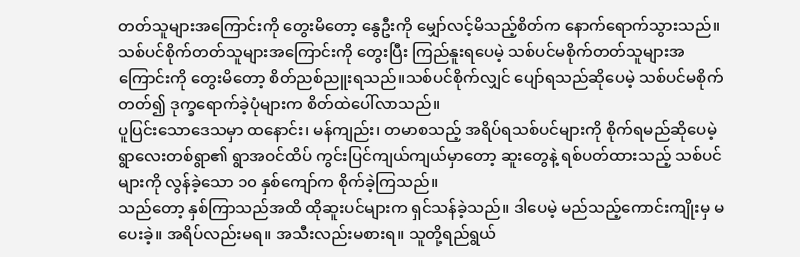တတ်သူများအကြောင်းကို တွေးမိတော့ နွေဦးကို မျှော်လင့်မိသည့်စိတ်က နောက်ရောက်သွားသည်။ သစ်ပင်စိုက်တတ်သူများအကြောင်းကို တွေးပြီး ကြည်နူးရပေမဲ့ သစ်ပင်မစိုက်တတ်သူများအကြောင်းကို တွေးမိတော့ စိတ်ညစ်ညူးရသည်။သစ်ပင်စိုက်လျှင် ပျော်ရသည်ဆိုပေမဲ့ သစ်ပင်မစိုက်တတ်၍ ဒုက္ခရောက်ခဲ့ပုံများက စိတ်ထဲပေါ်လာသည်။
ပူပြင်းသောဒေသမှာ ထနောင်း၊ မန်ကျည်း၊ တမာစသည့် အရိပ်ရသစ်ပင်များကို စိုက်ရမည်ဆိုပေမဲ့ ရွာလေးတစ်ရွာ၏ ရွာအဝင်ထိပ် ကွင်းပြင်ကျယ်ကျယ်မှာတော့ ဆူးတွေနဲ့ ရစ်ပတ်ထားသည့် သစ်ပင်များကို လွန်ခဲ့သော ၁၀ နှစ်ကျော်က စိုက်ခဲ့ကြသည်။
သည်တော့ နှစ်ကြာသည်အထိ ထိုဆူးပင်များက ရှင်သန်ခဲ့သည်။ ဒါပေမဲ့ မည်သည့်ကောင်းကျိုးမှ မပေးခဲ့။ အရိပ်လည်းမရ။ အသီးလည်းမစားရ။ သူတို့ရည်ရွယ်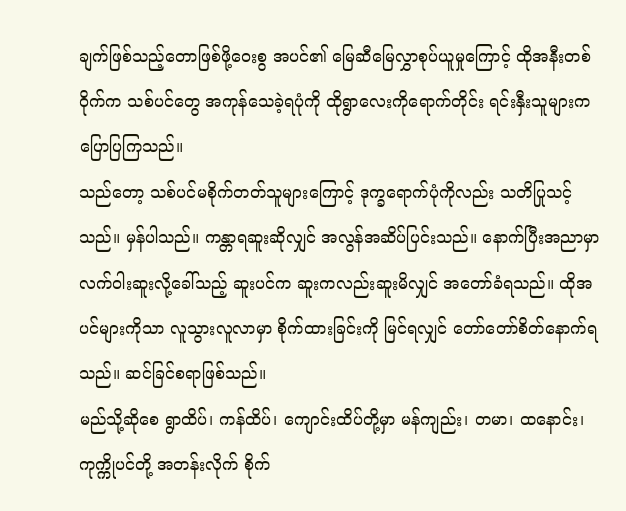ချက်ဖြစ်သည့်တောဖြစ်ဖို့ဝေးစွ အပင်၏ မြေဆီမြေလွှာစုပ်ယူမှုကြောင့် ထိုအနီးတစ်ဝိုက်က သစ်ပင်တွေ အကုန်သေခဲ့ရပုံကို ထိုရွာလေးကိုရောက်တိုင်း ရင်းနှီးသူများက ပြောပြကြသည်။
သည်တော့ သစ်ပင်မစိုက်တတ်သူများကြောင့် ဒုက္ခရောက်ပုံကိုလည်း သတိပြုသင့်သည်။ မှန်ပါသည်။ ကန္တာရဆူးဆိုလျှင် အလွန်အဆိပ်ပြင်းသည်။ နောက်ပြီးအညာမှာ လက်ဝါးဆူးလို့ခေါ်သည့် ဆူးပင်က ဆူးကလည်းဆူးမိလျှင် အတော်ခံရသည်။ ထိုအပင်များကိုသာ လူသွားလူလာမှာ စိုက်ထားခြင်းကို မြင်ရလျှင် တော်တော်စိတ်နောက်ရသည်။ ဆင်ခြင်စရာဖြစ်သည်။
မည်သို့ဆိုစေ ရွာထိပ်၊ ကန်ထိပ်၊ ကျောင်းထိပ်တို့မှာ မန်ကျည်း၊ တမာ၊ ထနောင်း၊ ကုက္ကိုပင်တို့ အတန်းလိုက် စိုက်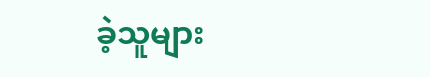ခဲ့သူများ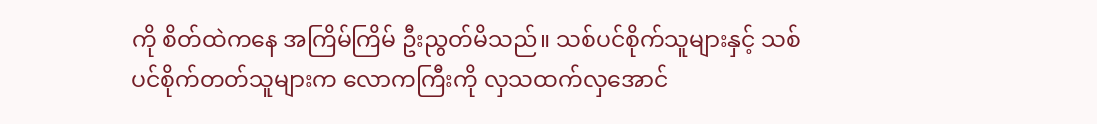ကို စိတ်ထဲကနေ အကြိမ်ကြိမ် ဦးညွတ်မိသည်။ သစ်ပင်စိုက်သူများနှင့် သစ်ပင်စိုက်တတ်သူများက လောကကြီးကို လှသထက်လှအောင်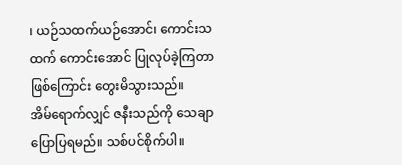၊ ယဉ်သထက်ယဉ်အောင်၊ ကောင်းသထက် ကောင်းအောင် ပြုလုပ်ခဲ့ကြတာဖြစ်ကြောင်း တွေးမိသွားသည်။
အိမ်ရောက်လျှင် ဇနီးသည်ကို သေချာပြောပြရမည်။ သစ်ပင်စိုက်ပါ။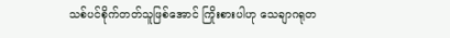သစ်ပင်စိုက်တတ်သူဖြစ်အောင် ကြိုးစားပါဟု သေချာဂရုတ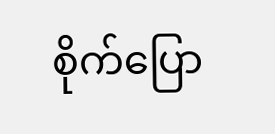စိုက်ပြော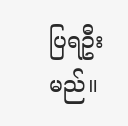ပြရဦးမည်။